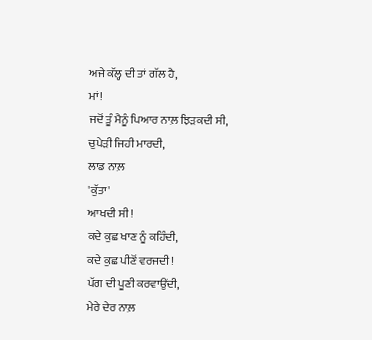ਅਜੇ ਕੱਲ੍ਹ ਦੀ ਤਾਂ ਗੱਲ ਹੈ,
ਮਾਂ!
ਜਦੋਂ ਤੂੰ ਮੈਨੂੰ ਪਿਆਰ ਨਾਲ਼ ਝਿੜਕਦੀ ਸੀ,
ਚੁਪੇੜੀ ਜਿਹੀ ਮਾਰਦੀ,
ਲਾਡ ਨਾਲ਼
'ਕੁੱਤਾ'
ਆਖਦੀ ਸੀ!
ਕਦੇ ਕੁਛ ਖਾਣ ਨੂੰ ਕਹਿੰਦੀ,
ਕਦੇ ਕੁਛ ਪੀਣੋਂ ਵਰਜਦੀ!
ਪੱਗ ਦੀ ਪੂਣੀ ਕਰਵਾਉਂਦੀ,
ਮੇਰੇ ਦੇਰ ਨਾਲ਼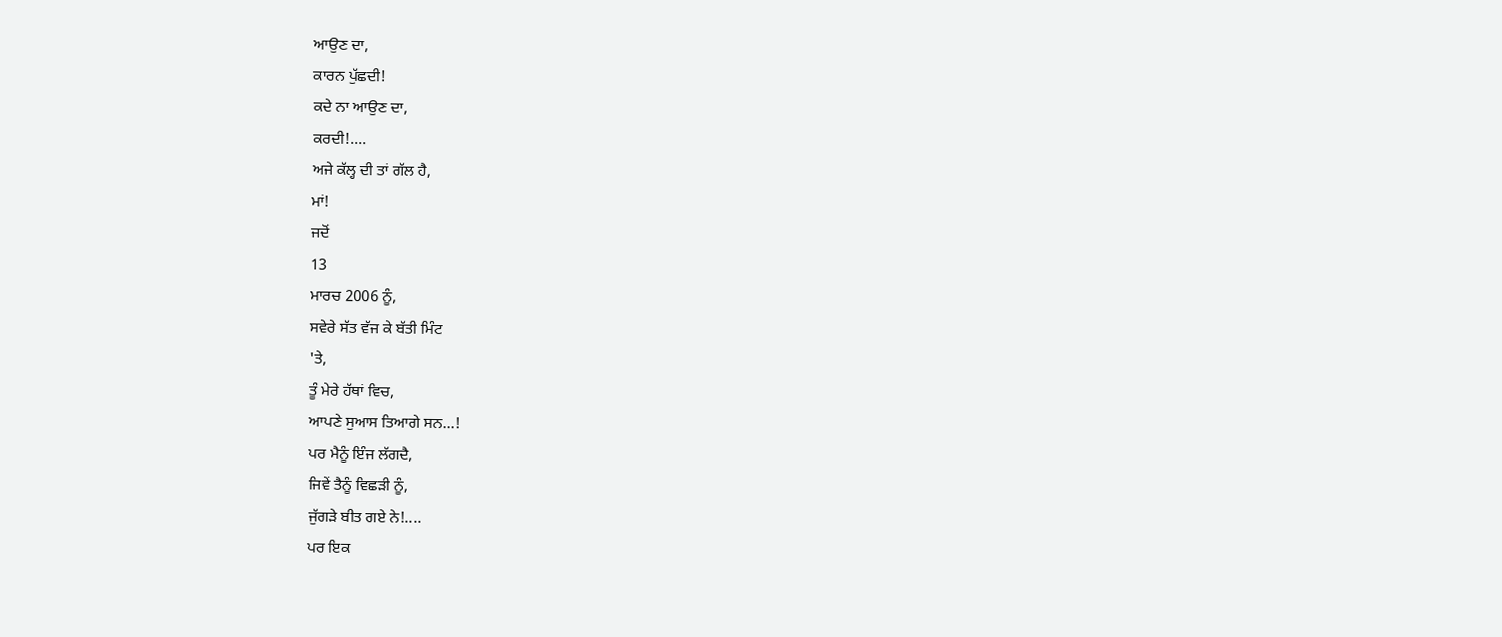ਆਉਣ ਦਾ,
ਕਾਰਨ ਪੁੱਛਦੀ!
ਕਦੇ ਨਾ ਆਉਣ ਦਾ,
ਕਰਦੀ!....
ਅਜੇ ਕੱਲ੍ਹ ਦੀ ਤਾਂ ਗੱਲ ਹੈ,
ਮਾਂ!
ਜਦੋਂ
13
ਮਾਰਚ 2006 ਨੂੰ,
ਸਵੇਰੇ ਸੱਤ ਵੱਜ ਕੇ ਬੱਤੀ ਮਿੰਟ
'ਤੇ,
ਤੂੰ ਮੇਰੇ ਹੱਥਾਂ ਵਿਚ,
ਆਪਣੇ ਸੁਆਸ ਤਿਆਗੇ ਸਨ...!
ਪਰ ਮੈਨੂੰ ਇੰਜ ਲੱਗਦੈ,
ਜਿਵੇਂ ਤੈਨੂੰ ਵਿਛੜੀ ਨੂੰ,
ਜੁੱਗੜੇ ਬੀਤ ਗਏ ਨੇ!....
ਪਰ ਇਕ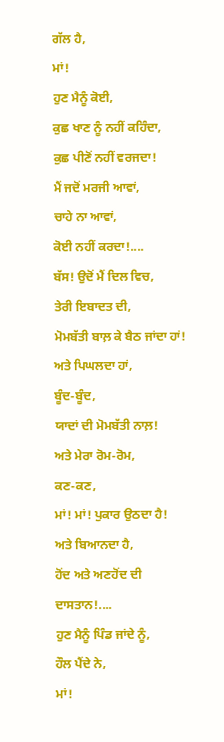ਗੱਲ ਹੈ,
ਮਾਂ!
ਹੁਣ ਮੈਨੂੰ ਕੋਈ,
ਕੁਛ ਖਾਣ ਨੂੰ ਨਹੀਂ ਕਹਿੰਦਾ,
ਕੁਛ ਪੀਣੋਂ ਨਹੀਂ ਵਰਜਦਾ!
ਮੈਂ ਜਦੋਂ ਮਰਜੀ ਆਵਾਂ,
ਚਾਹੇ ਨਾ ਆਵਾਂ,
ਕੋਈ ਨਹੀਂ ਕਰਦਾ!....
ਬੱਸ! ਉਦੋਂ ਮੈਂ ਦਿਲ ਵਿਚ,
ਤੇਰੀ ਇਬਾਦਤ ਦੀ,
ਮੋਮਬੱਤੀ ਬਾਲ਼ ਕੇ ਬੈਠ ਜਾਂਦਾ ਹਾਂ!
ਅਤੇ ਪਿਘਲਦਾ ਹਾਂ,
ਬੂੰਦ-ਬੂੰਦ,
ਯਾਦਾਂ ਦੀ ਮੋਮਬੱਤੀ ਨਾਲ਼!
ਅਤੇ ਮੇਰਾ ਰੋਮ-ਰੋਮ,
ਕਣ-ਕਣ,
ਮਾਂ! ਮਾਂ! ਪੁਕਾਰ ਉਠਦਾ ਹੈ!
ਅਤੇ ਬਿਆਨਦਾ ਹੈ,
ਹੋਂਦ ਅਤੇ ਅਣਹੋਂਦ ਦੀ ਦਾਸਤਾਨ!....
ਹੁਣ ਮੈਨੂੰ ਪਿੰਡ ਜਾਂਦੇ ਨੂੰ,
ਹੌਲ ਪੈਂਦੇ ਨੇ,
ਮਾਂ!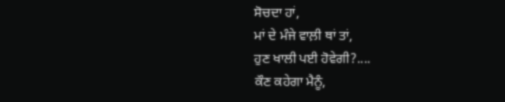ਸੋਚਦਾ ਹਾਂ,
ਮਾਂ ਦੇ ਮੰਜੇ ਵਾਲ਼ੀ ਥਾਂ ਤਾਂ,
ਹੁਣ ਖਾਲੀ ਪਈ ਹੋਵੇਗੀ?....
ਕੌਣ ਕਹੇਗਾ ਮੈਨੂੰ,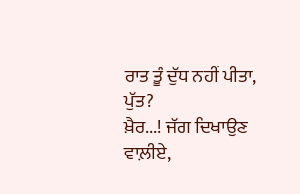ਰਾਤ ਤੂੰ ਦੁੱਧ ਨਹੀਂ ਪੀਤਾ,
ਪੁੱਤ?
ਖ਼ੈਰ...! ਜੱਗ ਦਿਖਾਉਣ ਵਾਲ਼ੀਏ,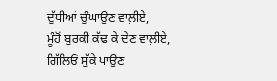ਦੁੱਧੀਆਂ ਚੁੰਘਾਉਣ ਵਾਲ਼ੀਏ,
ਮੂੰਹੋਂ ਬੁਰਕੀ ਕੱਢ ਕੇ ਦੇਣ ਵਾਲ਼ੀਏ,
ਗਿੱਲਿਓਂ ਸੁੱਕੇ ਪਾਉਣ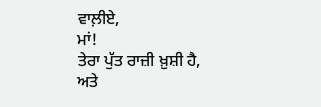ਵਾਲ਼ੀਏ,
ਮਾਂ!
ਤੇਰਾ ਪੁੱਤ ਰਾਜ਼ੀ ਖ਼ੁਸ਼ੀ ਹੈ,
ਅਤੇ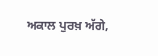ਅਕਾਲ ਪੁਰਖ਼ ਅੱਗੇ,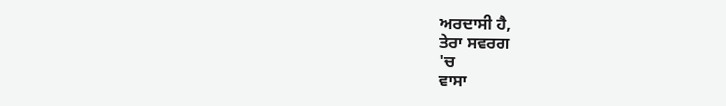ਅਰਦਾਸੀ ਹੈ,
ਤੇਰਾ ਸਵਰਗ
'ਚ
ਵਾਸਾ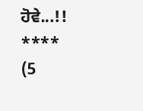ਹੋਵੇ...!!
****
(5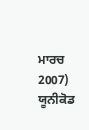ਮਾਰਚ 2007) ਯੂਨੀਕੋਡ